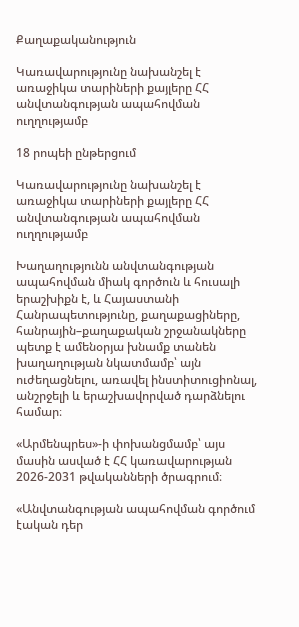Քաղաքականություն

Կառավարությունը նախանշել է առաջիկա տարիների քայլերը ՀՀ անվտանգության ապահովման ուղղությամբ

18 րոպեի ընթերցում

Կառավարությունը նախանշել է առաջիկա տարիների քայլերը ՀՀ անվտանգության ապահովման ուղղությամբ

Խաղաղությունն անվտանգության ապահովման միակ գործուն և հուսալի երաշխիքն է, և Հայաստանի Հանրապետությունը, քաղաքացիները, հանրային–քաղաքական շրջանակները պետք է ամենօրյա խնամք տանեն խաղաղության նկատմամբ՝ այն ուժեղացնելու, առավել ինստիտուցիոնալ, անշրջելի և երաշխավորված դարձնելու համար։

«Արմենպրես»-ի փոխանցմամբ՝ այս մասին ասված է ՀՀ կառավարության 2026-2031 թվականների ծրագրում։

«Անվտանգության ապահովման գործում էական դեր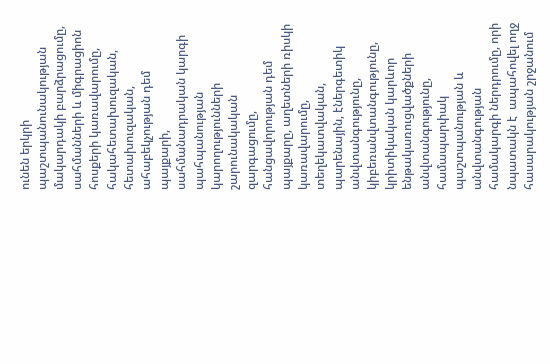ունեն երկրի պաշտպանունակության մակարդակի բարձրացումը, սահմանների և միգրացիոն հոսքերի կառավարումը, հակահետախուզական, հետախուզական, ահաբեկչության դեմ պայքարի, սահմանադրական կարգի պահպանության կարողությունների շարունակական զարգացումը, հանցավորության դեմ պայքարը, աղետների ռիսկի կառավարումը, տեղեկատվական, պարենային, էներգետիկ անվտանգությունը, կիբեռանվտանգությունը, կրիտիկական կարևոր ենթակառուցվածքների անվտանգությունը, համապարփակ պաշտպանության և անվտանգության համակարգի ներդրումը, որի նպատակն է  ապահովել ողջ հասարակության շրջանում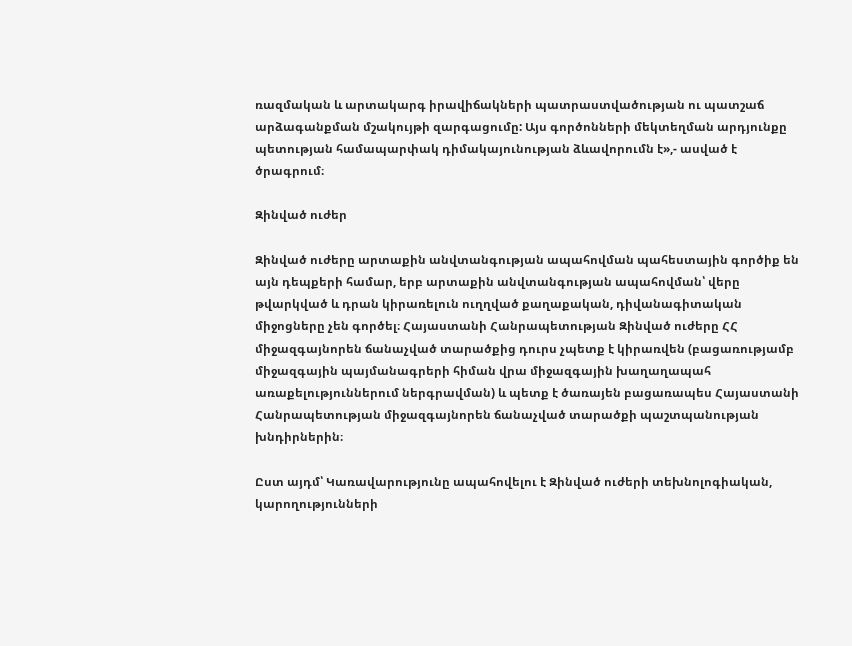ռազմական և արտակարգ իրավիճակների պատրաստվածության ու պատշաճ արձագանքման մշակույթի զարգացումը: Այս գործոնների մեկտեղման արդյունքը պետության համապարփակ դիմակայունության ձևավորումն է»,- ասված է ծրագրում։

Զինված ուժեր

Զինված ուժերը արտաքին անվտանգության ապահովման պահեստային գործիք են այն դեպքերի համար, երբ արտաքին անվտանգության ապահովման՝ վերը թվարկված և դրան կիրառելուն ուղղված քաղաքական, դիվանագիտական միջոցները չեն գործել։ Հայաստանի Հանրապետության Զինված ուժերը ՀՀ միջազգայնորեն ճանաչված տարածքից դուրս չպետք է կիրառվեն (բացառությամբ միջազգային պայմանագրերի հիման վրա միջազգային խաղաղապահ առաքելություններում ներգրավման) և պետք է ծառայեն բացառապես Հայաստանի Հանրապետության միջազգայնորեն ճանաչված տարածքի պաշտպանության խնդիրներին։

Ըստ այդմ՝ Կառավարությունը ապահովելու է Զինված ուժերի տեխնոլոգիական, կարողությունների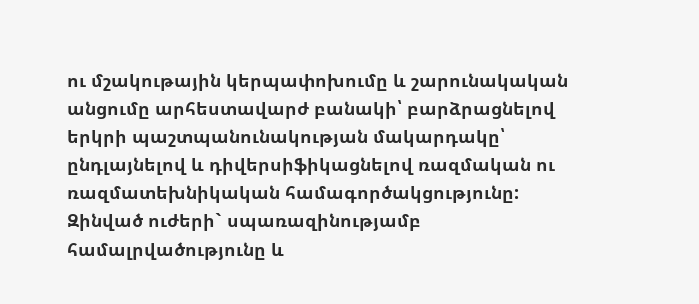ու մշակութային կերպափոխումը և շարունակական անցումը արհեստավարժ բանակի՝ բարձրացնելով երկրի պաշտպանունակության մակարդակը՝ ընդլայնելով և դիվերսիֆիկացնելով ռազմական ու ռազմատեխնիկական համագործակցությունը: Զինված ուժերի` սպառազինությամբ համալրվածությունը և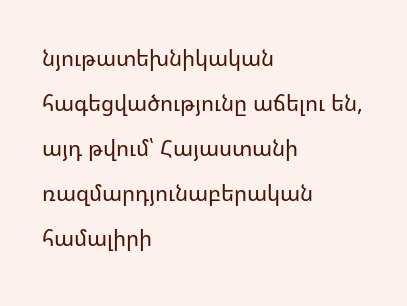նյութատեխնիկական հագեցվածությունը աճելու են, այդ թվում՝ Հայաստանի ռազմարդյունաբերական համալիրի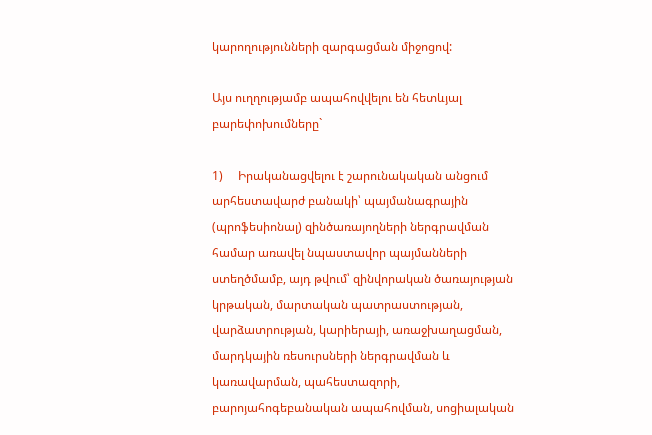կարողությունների զարգացման միջոցով:

Այս ուղղությամբ ապահովվելու են հետևյալ բարեփոխումները`

1)     Իրականացվելու է շարունակական անցում արհեստավարժ բանակի՝ պայմանագրային (պրոֆեսիոնալ) զինծառայողների ներգրավման համար առավել նպաստավոր պայմանների ստեղծմամբ, այդ թվում՝ զինվորական ծառայության կրթական, մարտական պատրաստության, վարձատրության, կարիերայի, առաջխաղացման, մարդկային ռեսուրսների ներգրավման և կառավարման, պահեստազորի, բարոյահոգեբանական ապահովման, սոցիալական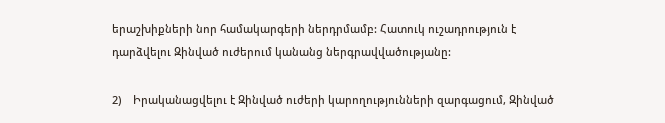երաշխիքների նոր համակարգերի ներդրմամբ: Հատուկ ուշադրություն է դարձվելու Զինված ուժերում կանանց ներգրավվածությանը:

2)    Իրականացվելու է Զինված ուժերի կարողությունների զարգացում, Զինված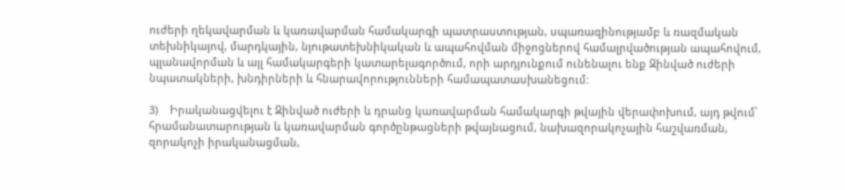ուժերի ղեկավարման և կառավարման համակարգի պատրաստության, սպառազինությամբ և ռազմական տեխնիկայով, մարդկային, նյութատեխնիկական և ապահովման միջոցներով համալրվածության ապահովում, պլանավորման և այլ համակարգերի կատարելագործում, որի արդյունքում ունենալու ենք Զինված ուժերի նպատակների, խնդիրների և հնարավորությունների համապատասխանեցում:

3)    Իրականացվելու է Զինված ուժերի և դրանց կառավարման համակարգի թվային վերափոխում, այդ թվում՝ հրամանատարության և կառավարման գործընթացների թվայնացում, նախազորակոչային հաշվառման, զորակոչի իրականացման,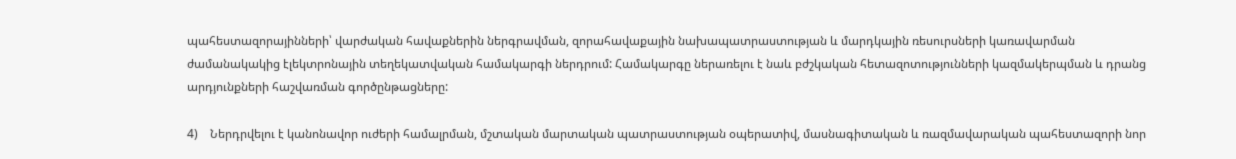պահեստազորայինների՝ վարժական հավաքներին ներգրավման, զորահավաքային նախապատրաստության և մարդկային ռեսուրսների կառավարման ժամանակակից էլեկտրոնային տեղեկատվական համակարգի ներդրում: Համակարգը ներառելու է նաև բժշկական հետազոտությունների կազմակերպման և դրանց արդյունքների հաշվառման գործընթացները:

4)    Ներդրվելու է կանոնավոր ուժերի համալրման, մշտական մարտական պատրաստության օպերատիվ, մասնագիտական և ռազմավարական պահեստազորի նոր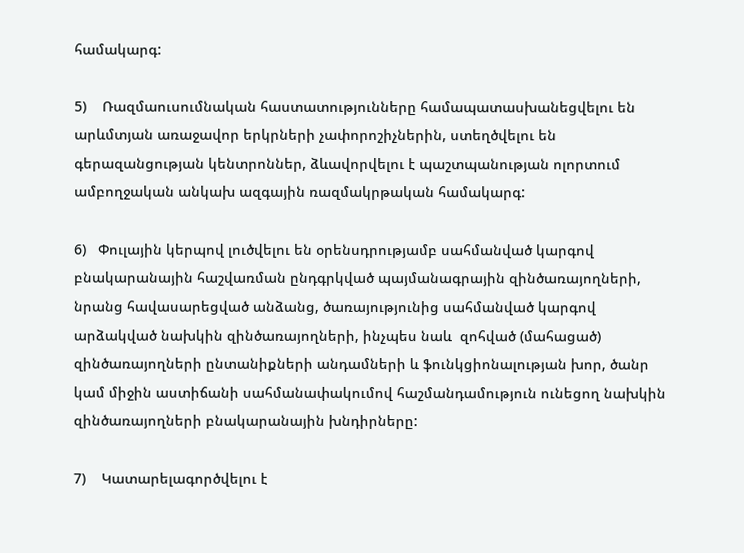համակարգ:

5)    Ռազմաուսումնական հաստատությունները համապատասխանեցվելու են արևմտյան առաջավոր երկրների չափորոշիչներին, ստեղծվելու են գերազանցության կենտրոններ, ձևավորվելու է պաշտպանության ոլորտում ամբողջական անկախ ազգային ռազմակրթական համակարգ:

6)   Փուլային կերպով լուծվելու են օրենսդրությամբ սահմանված կարգով բնակարանային հաշվառման ընդգրկված պայմանագրային զինծառայողների, նրանց հավասարեցված անձանց, ծառայությունից սահմանված կարգով արձակված նախկին զինծառայողների, ինչպես նաև  զոհված (մահացած) զինծառայողների ընտանիքների անդամների և ֆունկցիոնալության խոր, ծանր կամ միջին աստիճանի սահմանափակումով հաշմանդամություն ունեցող նախկին զինծառայողների բնակարանային խնդիրները:

7)    Կատարելագործվելու է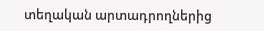տեղական արտադրողներից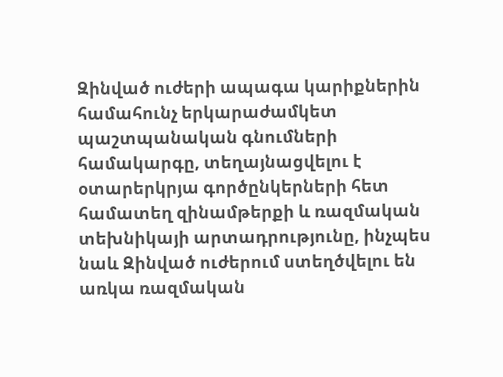Զինված ուժերի ապագա կարիքներին համահունչ երկարաժամկետ պաշտպանական գնումների համակարգը, տեղայնացվելու է օտարերկրյա գործընկերների հետ համատեղ զինամթերքի և ռազմական տեխնիկայի արտադրությունը, ինչպես նաև Զինված ուժերում ստեղծվելու են առկա ռազմական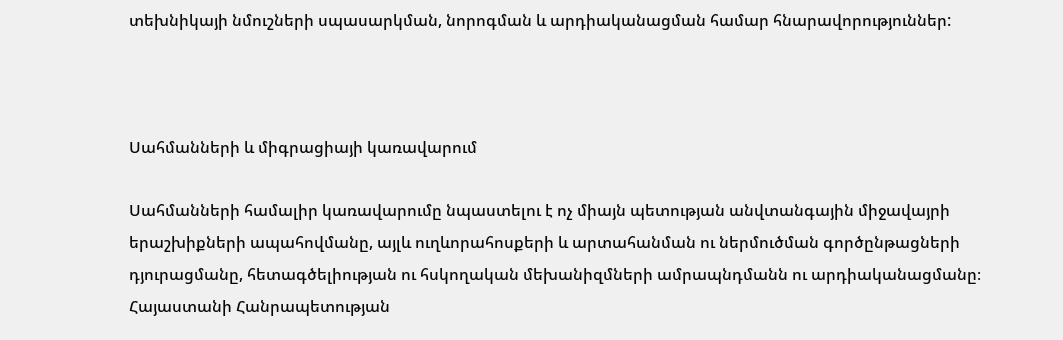տեխնիկայի նմուշների սպասարկման, նորոգման և արդիականացման համար հնարավորություններ:



Սահմանների և միգրացիայի կառավարում

Սահմանների համալիր կառավարումը նպաստելու է ոչ միայն պետության անվտանգային միջավայրի երաշխիքների ապահովմանը, այլև ուղևորահոսքերի և արտահանման ու ներմուծման գործընթացների դյուրացմանը, հետագծելիության ու հսկողական մեխանիզմների ամրապնդմանն ու արդիականացմանը։ Հայաստանի Հանրապետության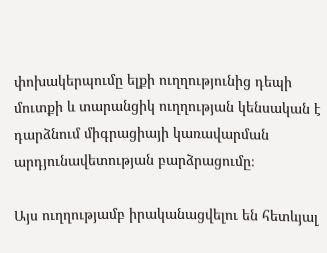փոխակերպումը ելքի ուղղությունից դեպի մուտքի և տարանցիկ ուղղության կենսական է դարձնում միգրացիայի կառավարման արդյունավետության բարձրացումը։

Այս ուղղությամբ իրականացվելու են հետևյալ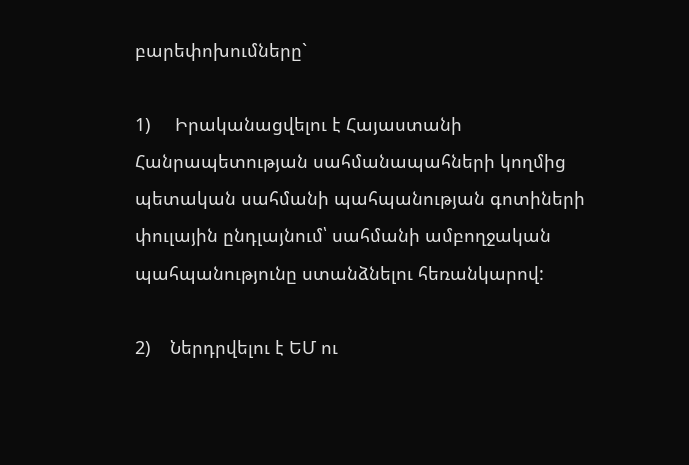բարեփոխումները`

1)     Իրականացվելու է Հայաստանի Հանրապետության սահմանապահների կողմից պետական սահմանի պահպանության գոտիների փուլային ընդլայնում՝ սահմանի ամբողջական պահպանությունը ստանձնելու հեռանկարով:

2)    Ներդրվելու է ԵՄ ու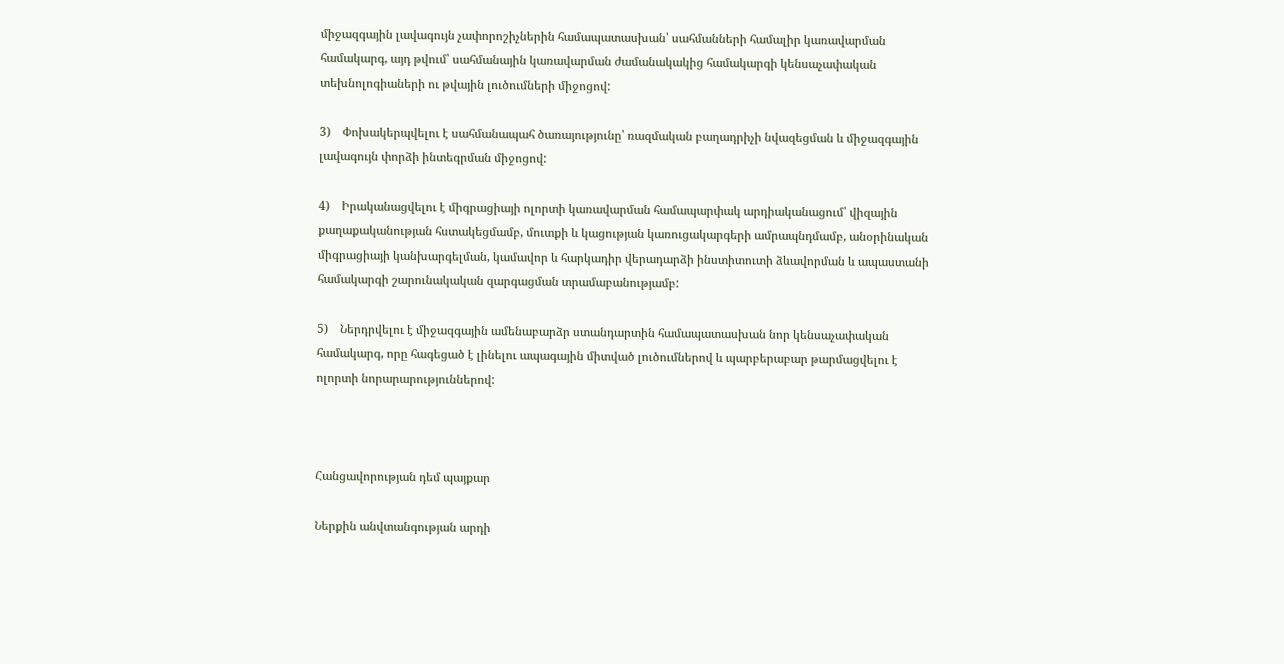միջազգային լավագույն չափորոշիչներին համապատասխան՝ սահմանների համալիր կառավարման համակարգ, այդ թվում՝ սահմանային կառավարման ժամանակակից համակարգի կենսաչափական տեխնոլոգիաների ու թվային լուծումների միջոցով:

3)    Փոխակերպվելու է սահմանապահ ծառայությունը՝ ռազմական բաղադրիչի նվազեցման և միջազգային լավագույն փորձի ինտեգրման միջոցով:

4)    Իրականացվելու է միգրացիայի ոլորտի կառավարման համապարփակ արդիականացում՝ վիզային քաղաքականության հստակեցմամբ, մուտքի և կացության կառուցակարգերի ամրապնդմամբ, անօրինական միգրացիայի կանխարգելման, կամավոր և հարկադիր վերադարձի ինստիտուտի ձևավորման և ապաստանի համակարգի շարունակական զարգացման տրամաբանությամբ:

5)    Ներդրվելու է միջազգային ամենաբարձր ստանդարտին համապատասխան նոր կենսաչափական համակարգ, որը հագեցած է լինելու ապագային միտված լուծումներով և պարբերաբար թարմացվելու է ոլորտի նորարարություններով:



Հանցավորության դեմ պայքար

Ներքին անվտանգության արդի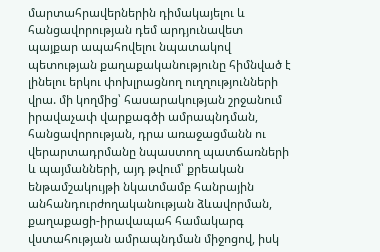մարտահրավերներին դիմակայելու և հանցավորության դեմ արդյունավետ պայքար ապահովելու նպատակով պետության քաղաքականությունը հիմնված է լինելու երկու փոխլրացնող ուղղությունների վրա. մի կողմից՝ հասարակության շրջանում իրավաչափ վարքագծի ամրապնդման, հանցավորության, դրա առաջացմանն ու վերարտադրմանը նպաստող պատճառների և պայմանների, այդ թվում՝ քրեական ենթամշակույթի նկատմամբ հանրային անհանդուրժողականության ձևավորման, քաղաքացի-իրավապահ համակարգ վստահության ամրապնդման միջոցով, իսկ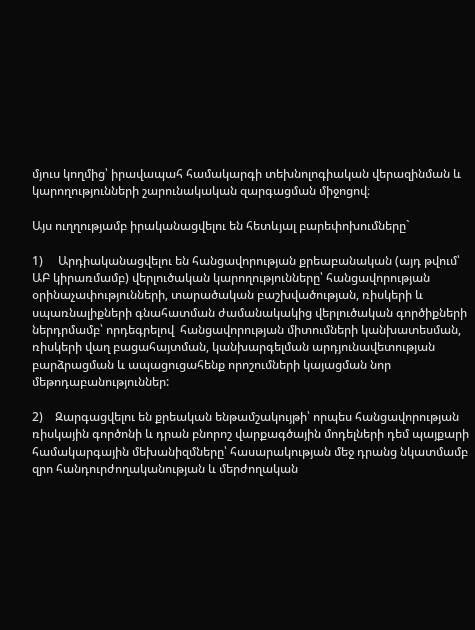մյուս կողմից՝ իրավապահ համակարգի տեխնոլոգիական վերազինման և կարողությունների շարունակական զարգացման միջոցով։

Այս ուղղությամբ իրականացվելու են հետևյալ բարեփոխումները`

1)     Արդիականացվելու են հանցավորության քրեաբանական (այդ թվում՝ ԱԲ կիրառմամբ) վերլուծական կարողությունները՝ հանցավորության օրինաչափությունների, տարածական բաշխվածության, ռիսկերի և սպառնալիքների գնահատման ժամանակակից վերլուծական գործիքների ներդրմամբ՝ որդեգրելով  հանցավորության միտումների կանխատեսման, ռիսկերի վաղ բացահայտման, կանխարգելման արդյունավետության բարձրացման և ապացուցահենք որոշումների կայացման նոր մեթոդաբանություններ:

2)    Զարգացվելու են քրեական ենթամշակույթի՝ որպես հանցավորության ռիսկային գործոնի և դրան բնորոշ վարքագծային մոդելների դեմ պայքարի համակարգային մեխանիզմները՝ հասարակության մեջ դրանց նկատմամբ զրո հանդուրժողականության և մերժողական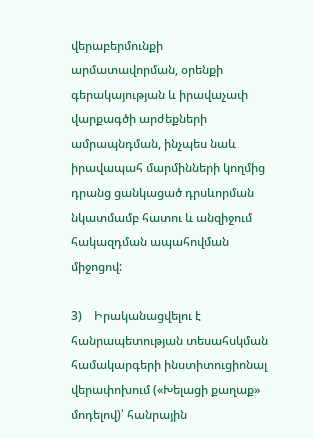վերաբերմունքի արմատավորման, օրենքի գերակայության և իրավաչափ վարքագծի արժեքների ամրապնդման, ինչպես նաև իրավապահ մարմինների կողմից դրանց ցանկացած դրսևորման նկատմամբ հատու և անզիջում հակազդման ապահովման միջոցով:

3)    Իրականացվելու է հանրապետության տեսահսկման համակարգերի ինստիտուցիոնալ վերափոխում («Խելացի քաղաք» մոդելով)՝ հանրային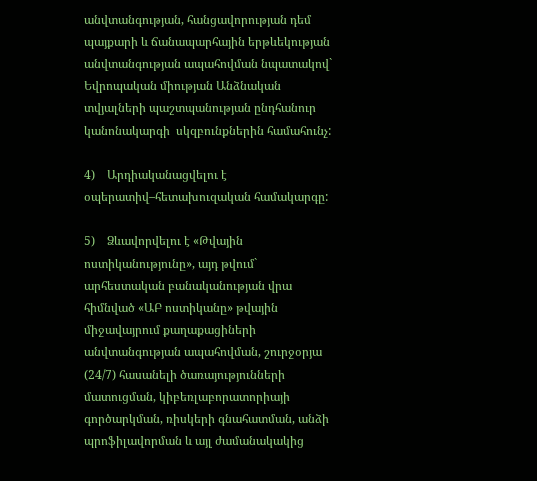անվտանգության, հանցավորության դեմ պայքարի և ճանապարհային երթևեկության անվտանգության ապահովման նպատակով` Եվրոպական միության Անձնական տվյալների պաշտպանության ընդհանուր կանոնակարգի  սկզբունքներին համահունչ:

4)    Արդիականացվելու է օպերատիվ–հետախուզական համակարգը:

5)    Ձևավորվելու է «Թվային ոստիկանությունը», այդ թվում` արհեստական բանականության վրա հիմնված «ԱԲ ոստիկանը» թվային միջավայրում քաղաքացիների անվտանգության ապահովման, շուրջօրյա (24/7) հասանելի ծառայությունների մատուցման, կիբեռլաբորատորիայի գործարկման, ռիսկերի գնահատման, անձի պրոֆիլավորման և այլ ժամանակակից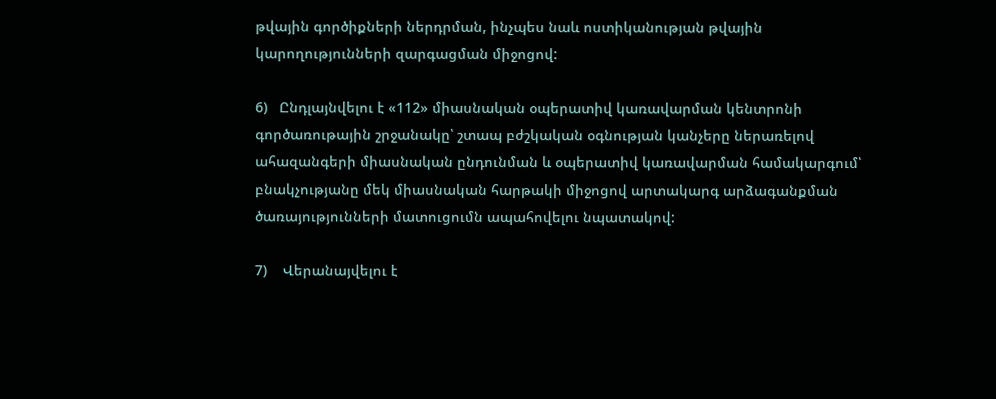թվային գործիքների ներդրման, ինչպես նաև ոստիկանության թվային կարողությունների զարգացման միջոցով:

6)   Ընդլայնվելու է «112» միասնական օպերատիվ կառավարման կենտրոնի գործառութային շրջանակը՝ շտապ բժշկական օգնության կանչերը ներառելով ահազանգերի միասնական ընդունման և օպերատիվ կառավարման համակարգում՝ բնակչությանը մեկ միասնական հարթակի միջոցով արտակարգ արձագանքման ծառայությունների մատուցումն ապահովելու նպատակով:

7)    Վերանայվելու է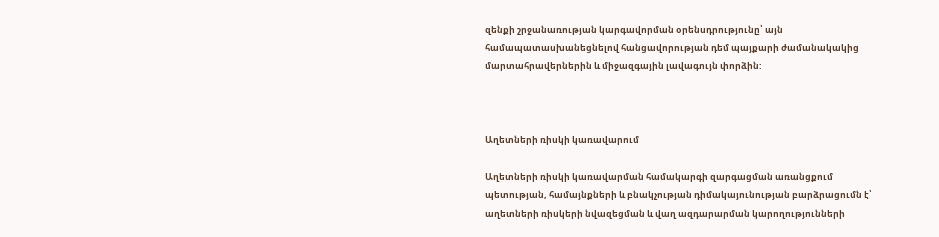զենքի շրջանառության կարգավորման օրենսդրությունը՝ այն համապատասխանեցնելով հանցավորության դեմ պայքարի ժամանակակից մարտահրավերներին և միջազգային լավագույն փորձին:



Աղետների ռիսկի կառավարում

Աղետների ռիսկի կառավարման համակարգի զարգացման առանցքում պետության, համայնքների և բնակչության դիմակայունության բարձրացումն է՝ աղետների ռիսկերի նվազեցման և վաղ ազդարարման կարողությունների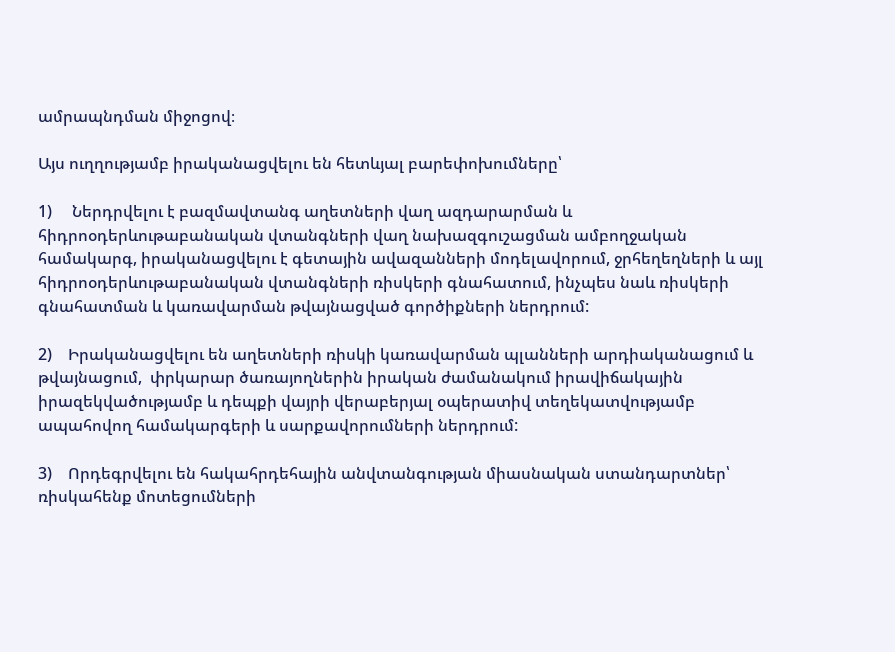ամրապնդման միջոցով։

Այս ուղղությամբ իրականացվելու են հետևյալ բարեփոխումները՝

1)     Ներդրվելու է բազմավտանգ աղետների վաղ ազդարարման և հիդրոօդերևութաբանական վտանգների վաղ նախազգուշացման ամբողջական համակարգ, իրականացվելու է գետային ավազանների մոդելավորում, ջրհեղեղների և այլ հիդրոօդերևութաբանական վտանգների ռիսկերի գնահատում, ինչպես նաև ռիսկերի գնահատման և կառավարման թվայնացված գործիքների ներդրում:

2)    Իրականացվելու են աղետների ռիսկի կառավարման պլանների արդիականացում և թվայնացում,  փրկարար ծառայողներին իրական ժամանակում իրավիճակային իրազեկվածությամբ և դեպքի վայրի վերաբերյալ օպերատիվ տեղեկատվությամբ ապահովող համակարգերի և սարքավորումների ներդրում:

3)    Որդեգրվելու են հակահրդեհային անվտանգության միասնական ստանդարտներ՝ ռիսկահենք մոտեցումների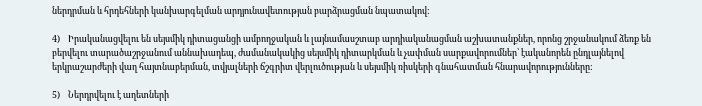ներդրման և հրդեհների կանխարգելման արդյունավետության բարձրացման նպատակով:

4)    Իրականացվելու են սեյսմիկ դիտացանցի ամբողջական և լայնամասշտաբ արդիականացման աշխատանքներ, որոնց շրջանակում ձեռք են բերվելու տարածաշրջանում աննախադեպ, ժամանակակից սեյսմիկ դիտարկման և չափման սարքավորումներ՝ էականորեն ընդլայնելով երկրաշարժերի վաղ հայտնաբերման, տվյալների ճշգրիտ վերլուծության և սեյսմիկ ռիսկերի գնահատման հնարավորությունները:

5)    Ներդրվելու է աղետների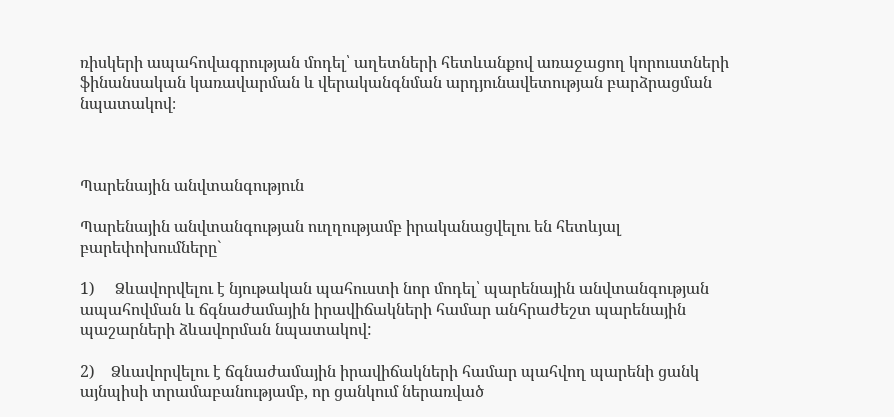ռիսկերի ապահովագրության մոդել՝ աղետների հետևանքով առաջացող կորուստների ֆինանսական կառավարման և վերականգնման արդյունավետության բարձրացման նպատակով։



Պարենային անվտանգություն

Պարենային անվտանգության ուղղությամբ իրականացվելու են հետևյալ բարեփոխումները`

1)     Ձևավորվելու է նյութական պահուստի նոր մոդել՝ պարենային անվտանգության ապահովման և ճգնաժամային իրավիճակների համար անհրաժեշտ պարենային պաշարների ձևավորման նպատակով:

2)    Ձևավորվելու է ճգնաժամային իրավիճակների համար պահվող պարենի ցանկ այնպիսի տրամաբանությամբ, որ ցանկում ներառված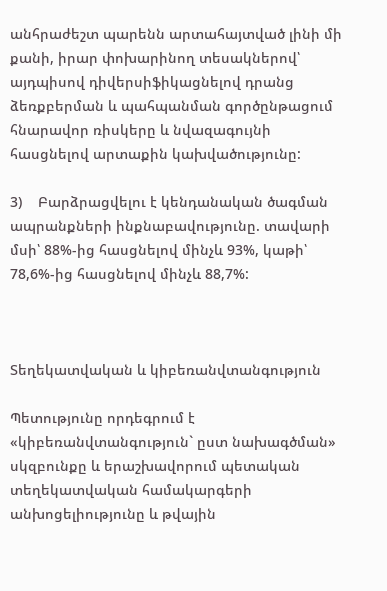անհրաժեշտ պարենն արտահայտված լինի մի քանի, իրար փոխարինող տեսակներով՝ այդպիսով դիվերսիֆիկացնելով դրանց ձեռքբերման և պահպանման գործընթացում հնարավոր ռիսկերը և նվազագույնի հասցնելով արտաքին կախվածությունը:

3)    Բարձրացվելու է կենդանական ծագման ապրանքների ինքնաբավությունը. տավարի մսի՝ 88%-ից հասցնելով մինչև 93%, կաթի՝ 78,6%-ից հասցնելով մինչև 88,7%:



Տեղեկատվական և կիբեռանվտանգություն

Պետությունը որդեգրում է «կիբեռանվտանգություն` ըստ նախագծման» սկզբունքը և երաշխավորում պետական տեղեկատվական համակարգերի անխոցելիությունը և թվային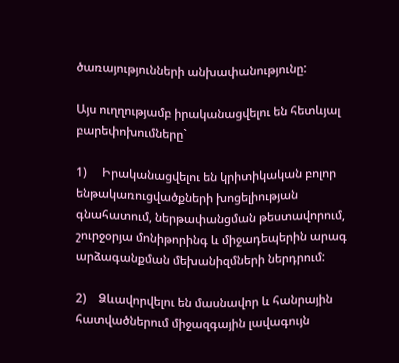ծառայությունների անխափանությունը:

Այս ուղղությամբ իրականացվելու են հետևյալ բարեփոխումները`

1)     Իրականացվելու են կրիտիկական բոլոր ենթակառուցվածքների խոցելիության գնահատում, ներթափանցման թեստավորում, շուրջօրյա մոնիթորինգ և միջադեպերին արագ արձագանքման մեխանիզմների ներդրում:

2)    Ձևավորվելու են մասնավոր և հանրային հատվածներում միջազգային լավագույն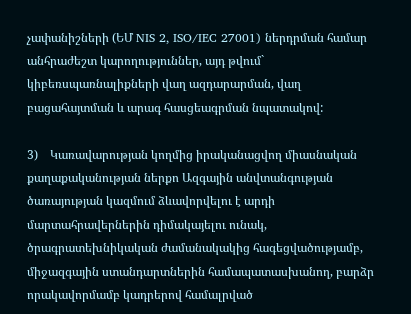չափանիշների (ԵՄ NIS 2, ISO/IEC 27001) ներդրման համար անհրաժեշտ կարողություններ, այդ թվում` կիբեռսպառնալիքների վաղ ազդարարման, վաղ բացահայտման և արագ հասցեագրման նպատակով:

3)    Կառավարության կողմից իրականացվող միասնական քաղաքականության ներքո Ազգային անվտանգության ծառայության կազմում ձևավորվելու է արդի մարտահրավերներին դիմակայելու ունակ, ծրագրատեխնիկական ժամանակակից հագեցվածությամբ, միջազգային ստանդարտներին համապատասխանող, բարձր որակավորմամբ կադրերով համալրված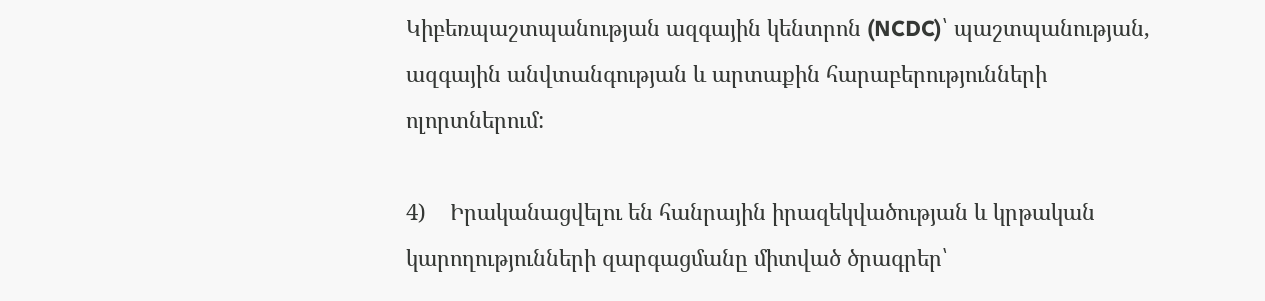Կիբեռպաշտպանության ազգային կենտրոն (NCDC)՝ պաշտպանության, ազգային անվտանգության և արտաքին հարաբերությունների ոլորտներում:

4)    Իրականացվելու են հանրային իրազեկվածության և կրթական կարողությունների զարգացմանը միտված ծրագրեր՝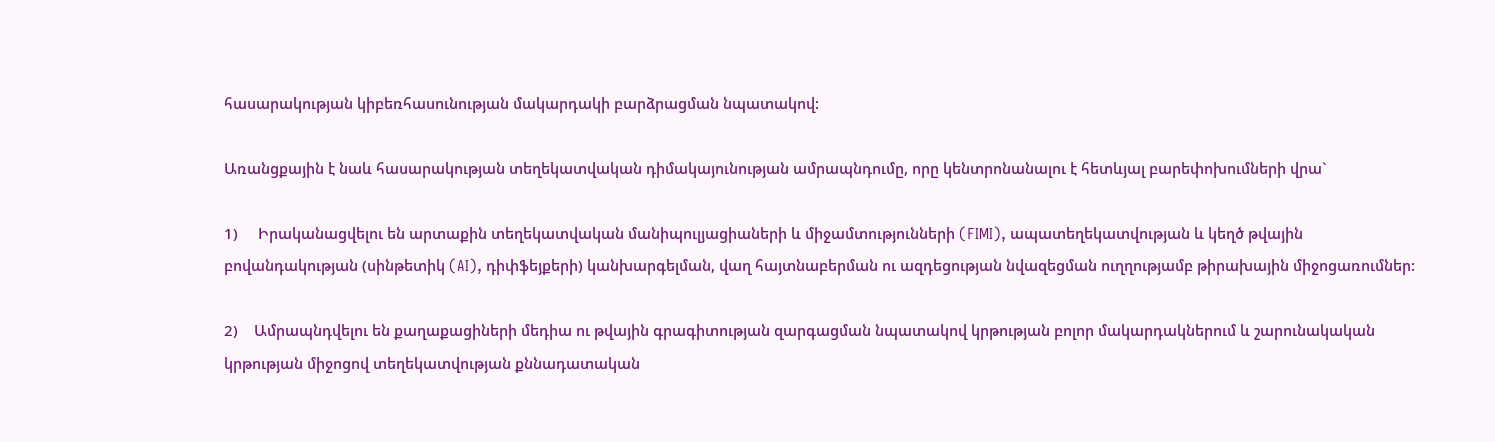հասարակության կիբեռհասունության մակարդակի բարձրացման նպատակով:

Առանցքային է նաև հասարակության տեղեկատվական դիմակայունության ամրապնդումը, որը կենտրոնանալու է հետևյալ բարեփոխումների վրա`

1)     Իրականացվելու են արտաքին տեղեկատվական մանիպուլյացիաների և միջամտությունների (FIMI), ապատեղեկատվության և կեղծ թվային բովանդակության (սինթետիկ (AI), դիփֆեյքերի) կանխարգելման, վաղ հայտնաբերման ու ազդեցության նվազեցման ուղղությամբ թիրախային միջոցառումներ:

2)    Ամրապնդվելու են քաղաքացիների մեդիա ու թվային գրագիտության զարգացման նպատակով կրթության բոլոր մակարդակներում և շարունակական կրթության միջոցով տեղեկատվության քննադատական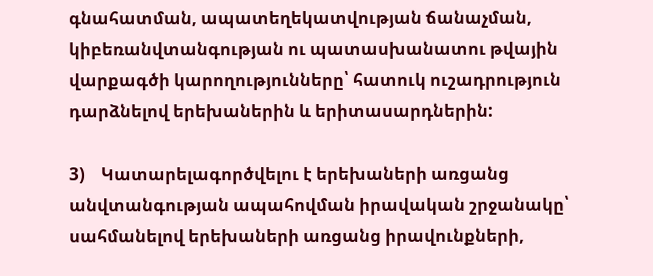գնահատման, ապատեղեկատվության ճանաչման, կիբեռանվտանգության ու պատասխանատու թվային վարքագծի կարողությունները՝ հատուկ ուշադրություն դարձնելով երեխաներին և երիտասարդներին:

3)    Կատարելագործվելու է երեխաների առցանց անվտանգության ապահովման իրավական շրջանակը՝ սահմանելով երեխաների առցանց իրավունքների,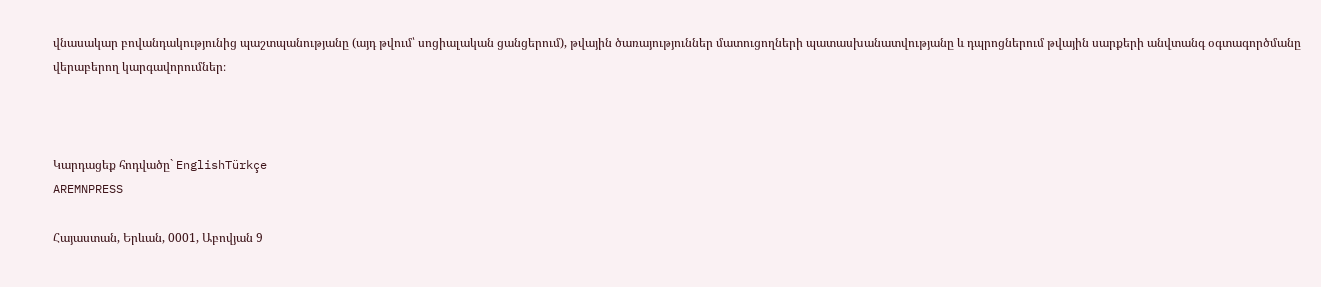վնասակար բովանդակությունից պաշտպանությանը (այդ թվում՝ սոցիալական ցանցերում), թվային ծառայություններ մատուցողների պատասխանատվությանը և դպրոցներում թվային սարքերի անվտանգ օգտագործմանը վերաբերող կարգավորումներ։



Կարդացեք հոդվածը` EnglishTürkçe
AREMNPRESS

Հայաստան, Երևան, 0001, Աբովյան 9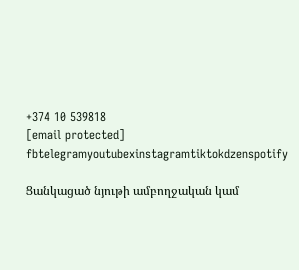+374 10 539818
[email protected]
fbtelegramyoutubexinstagramtiktokdzenspotify

Ցանկացած նյութի ամբողջական կամ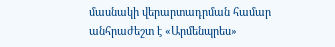մասնակի վերարտադրման համար անհրաժեշտ է «Արմենպրես»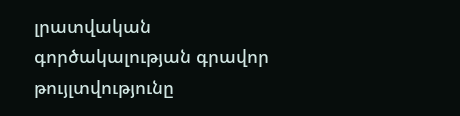լրատվական գործակալության գրավոր թույլտվությունը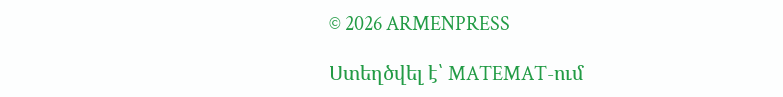© 2026 ARMENPRESS

Ստեղծվել է՝ MATEMAT-ում